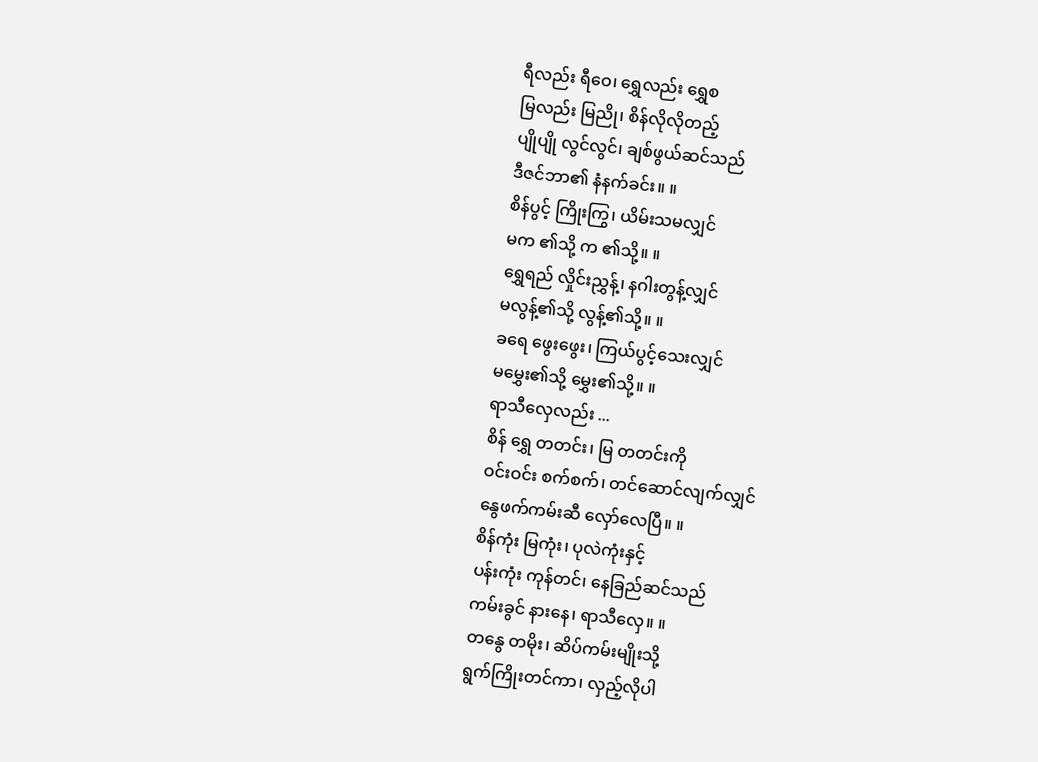ရီလည်း ရီဝေ၊ ရွှေလည်း ရွှေစ
မြလည်း မြညို၊ စိန်လိုလိုတည့်
ပျိုပျို လွင်လွင်၊ ချစ်ဖွယ်ဆင်သည်
ဒီဇင်ဘာ၏ နံနက်ခင်း။ ။
စိန်ပွင့် ကြိုးကြွ၊ ယိမ်းသမလျှင်
မက ၏သို့ က ၏သို့။ ။
ရွှေရည် လှိုင်းညွှန့်၊ နဂါးတွန့်လျှင်
မလွန့်၏သို့ လွန့်၏သို့။ ။
ခရေ ဖွေးဖွေး၊ ကြယ်ပွင့်သေးလျှင်
မမွှေး၏သို့ မွှေး၏သို့။ ။
ရာသီလှေလည်း ...
စိန် ရွှေ တတင်း၊ မြ တတင်းကို
ဝင်းဝင်း စက်စက်၊ တင်ဆောင်လျက်လျှင်
နွေဖက်ကမ်းဆီ လှော်လေပြီ။ ။
စိန်ကုံး မြကုံး၊ ပုလဲကုံးနှင့်
ပန်းကုံး ကုန်တင်၊ နေခြည်ဆင်သည်
ကမ်းခွင် နားနေ၊ ရာသီလှေ။ ။
တနွေ တမိုး၊ ဆိပ်ကမ်းမျိုးသို့
ရွက်ကြိုးတင်ကာ၊ လှည့်လိုပါ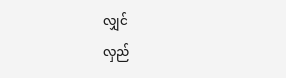လျှင်
လှည်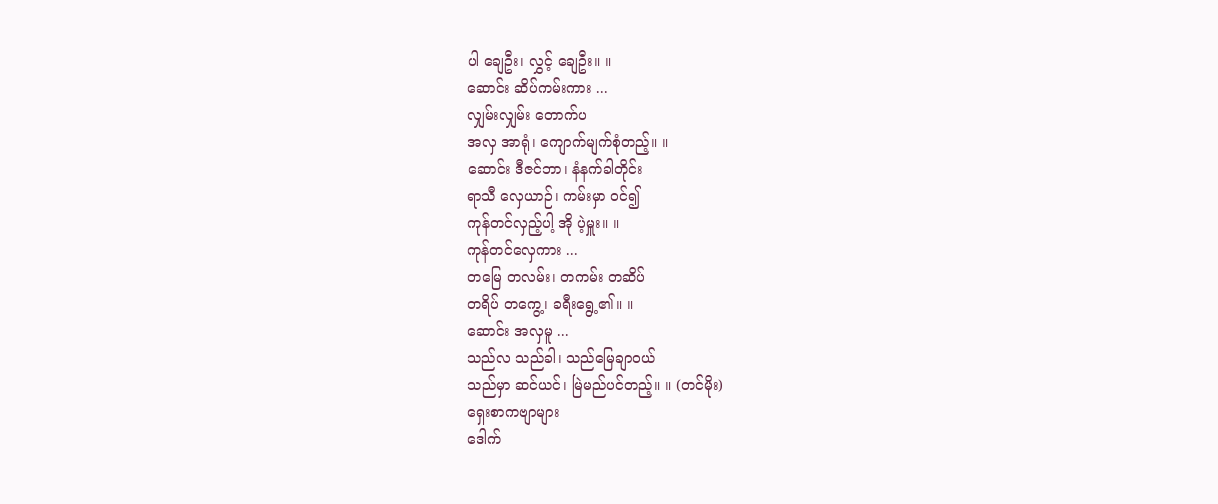ပါ ချေဦး၊ လွှင့် ချေဦး။ ။
ဆောင်း ဆိပ်ကမ်းကား ...
လျှမ်းလျှမ်း တောက်ပ
အလှ အာရုံ၊ ကျောက်မျက်စုံတည့်။ ။
ဆောင်း ဒီဇင်ဘာ၊ နံနက်ခါတိုင်း
ရာသီ လှေယာဉ်၊ ကမ်းမှာ ဝင်၍
ကုန်တင်လှည့်ပါ့ အို ပဲ့မှူး။ ။
ကုန်တင်လှေကား ...
တမြေ တလမ်း၊ တကမ်း တဆိပ်
တရိပ် တကွေ့၊ ခရီးရွေ့၏။ ။
ဆောင်း အလှမူ ...
သည်လ သည်ခါ၊ သည်မြေချာဝယ်
သည်မှာ ဆင်ယင်၊ မြဲမည်ပင်တည့်။ ။ (တင်မိုး)
ရှေးစာကဗျာများ
ဒေါက်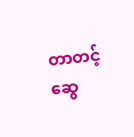တာတင့်ဆွေ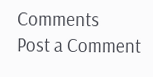Comments
Post a Comment